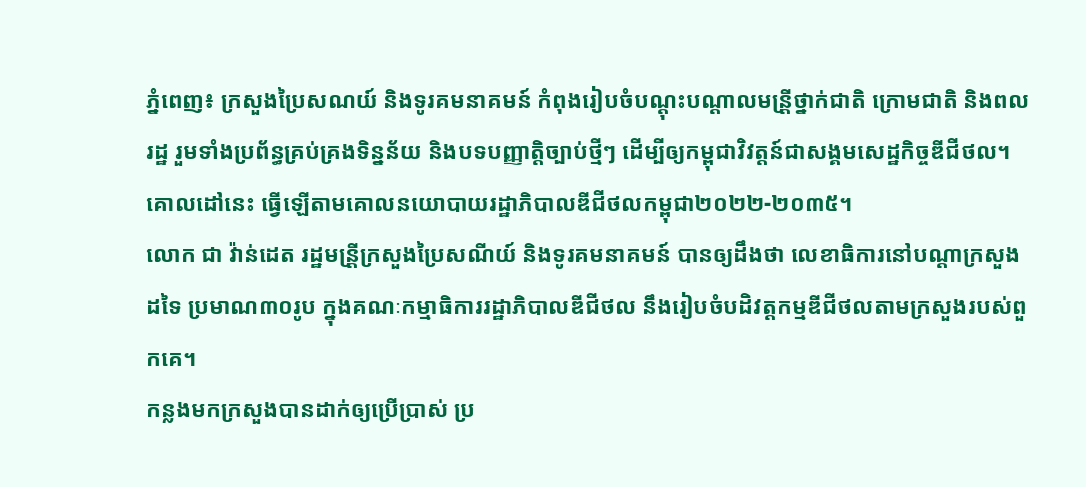ភ្នំពេញ៖ ក្រសួងប្រៃសណយ៍ និងទូរគមនាគមន៍ កំពុងរៀបចំបណ្ដុះបណ្ដាលមន្រី្តថ្នាក់ជាតិ ក្រោមជាតិ និងពលរដ្ឋ រួមទាំងប្រព័ន្ធគ្រប់គ្រងទិន្នន័យ និងបទបញ្ញាត្តិច្បាប់ថ្មីៗ ដើម្បីឲ្យកម្ពុជាវិវត្តន៍ជាសង្គមសេដ្ឋកិច្ចឌីជីថល។ គោលដៅនេះ ធ្វើឡើតាមគោលនយោបាយរដ្ឋាភិបាលឌីជីថលកម្ពុជា២០២២-២០៣៥។
លោក ជា វ៉ាន់ដេត រដ្ឋមន្រី្តក្រសួងប្រៃសណីយ៍ និងទូរគមនាគមន៍ បានឲ្យដឹងថា លេខាធិការនៅបណ្ដាក្រសួងដទៃ ប្រមាណ៣០រូប ក្នុងគណៈកម្មាធិការរដ្ឋាភិបាលឌីជីថល នឹងរៀបចំបដិវត្តកម្មឌីជីថលតាមក្រសួងរបស់ពួកគេ។
កន្លងមកក្រសួងបានដាក់ឲ្យប្រើប្រាស់ ប្រ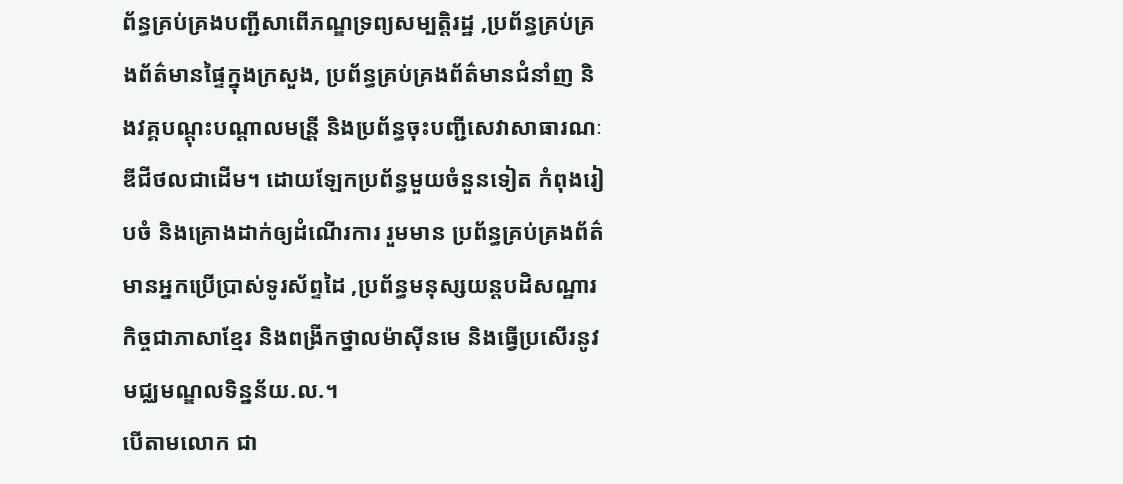ព័ន្ធគ្រប់គ្រងបញ្ជីសាពើភណ្ឌទ្រព្យសម្បត្តិរដ្ឋ ,ប្រព័ន្ធគ្រប់គ្រងព័ត៌មានផ្ទៃក្នុងក្រសួង, ប្រព័ន្ធគ្រប់គ្រងព័ត៌មានជំនាំញ និងវគ្គបណ្ដុះបណ្ដាលមន្រី្ត និងប្រព័ន្ធចុះបញ្ជីសេវាសាធារណៈឌីជីថលជាដើម។ ដោយឡែកប្រព័ន្ធមួយចំនួនទៀត កំពុងរៀបចំ និងគ្រោងដាក់ឲ្យដំណើរការ រួមមាន ប្រព័ន្ធគ្រប់គ្រងព័ត៌មានអ្នកប្រើប្រាស់ទូរស័ព្ទដៃ ,ប្រព័ន្ធមនុស្សយន្តបដិសណ្ឋារកិច្ចជាភាសាខ្មែរ និងពង្រីកថ្នាលម៉ាស៊ីនមេ និងធ្វើប្រសើរនូវមជ្ឈមណ្ឌលទិន្នន័យ.ល.។
បើតាមលោក ជា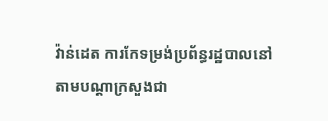វ៉ាន់ដេត ការកែទម្រង់ប្រព័ន្ធរដ្ឋបាលនៅតាមបណ្ដាក្រសួងជា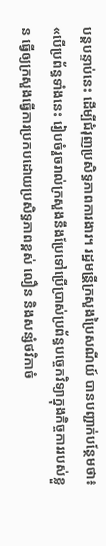បន្តបន្ទាប់នេះ ដើម្បីជំរុញប្រសិទ្ធភាពការងារ។ រដ្ឋមន្រី្តក្រសួងប្រៃសណីយ៍ បានបញ្ជាក់បន្ថែមថា៖ «បើប្រព័ន្ធទាំងនេះ រៀបចំរួចរាល់ក្រសួងនឹងប្រែទៅប្រើប្រាស់ប្រព័ន្ធបច្ចេកវិទ្យាក្នុងកិច្ចការរបស់ខ្លួន ធ្វើឲ្យក្រសួងធ្វើការប្រកបដោយប្រសិទ្ធភាពខ្ពស់ លឿន និងសន្សំថវិកាចំ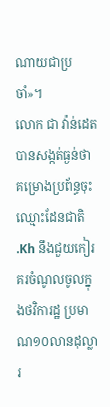ណាយជាប្រចាំ»។
លោក ជា វ៉ាន់ដេត បានសង្កត់ធ្ងន់ថា គម្រោងប្រព័ន្ធចុះឈ្មោះដែនជាតិ .Kh នឹងជួយកៀរគរចំណូលចូលក្នុងថវិការដ្ឋ ប្រមាណ១០លានដុល្លារ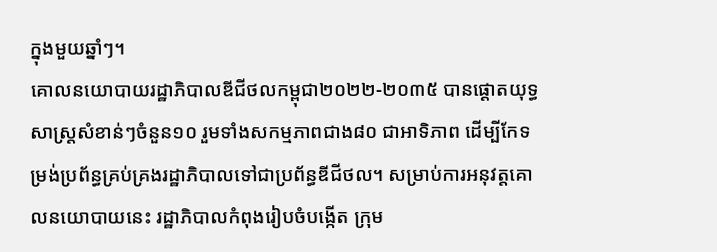ក្នុងមួយឆ្នាំៗ។
គោលនយោបាយរដ្ឋាភិបាលឌីជីថលកម្ពុជា២០២២-២០៣៥ បានផ្ដោតយុទ្ធសាស្រ្តសំខាន់ៗចំនួន១០ រួមទាំងសកម្មភាពជាង៨០ ជាអាទិភាព ដើម្បីកែទម្រង់ប្រព័ន្ធគ្រប់គ្រងរដ្ឋាភិបាលទៅជាប្រព័ន្ធឌីជីថល។ សម្រាប់ការអនុវត្តគោលនយោបាយនេះ រដ្ឋាភិបាលកំពុងរៀបចំបង្កើត ក្រុម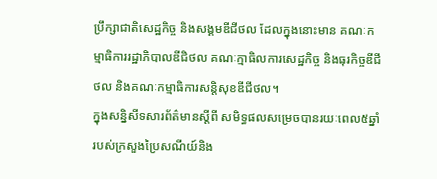ប្រឹក្សាជាតិសេដ្ឋកិច្ច និងសង្គមឌីជីថល ដែលក្នុងនោះមាន គណៈកម្មាធិការរដ្ឋាភិបាលឌីជិថល គណៈក្មាធិលការសេដ្ឋកិច្ច និងធុរកិច្ចឌីជីថល និងគណៈកម្មាធិការសន្តិសុខឌីជីថល។
ក្នុងសន្និសីទសារព័ត៌មានស្ដីពី សមិទ្ធផលសម្រេចបានរយៈពេល៥ឆ្នាំ របស់ក្រសួងប្រៃសណីយ៍និង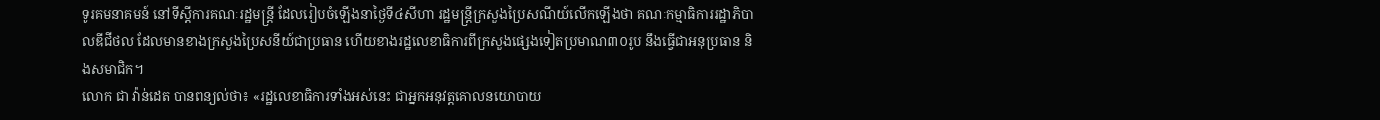ទូរគមនាគមន៍ នៅទីស្តីការគណៈរដ្ឋមន្ត្រី ដែលរៀបចំឡើងនាថ្ងៃទី៤សីហា រដ្ឋមន្ត្រីក្រសួងប្រៃសណីយ៍លើកឡើងថា គណៈកម្មាធិការរដ្ឋាភិបាលឌីជីថល ដែលមានខាងក្រសួងប្រៃសនីយ៍ជាប្រធាន ហើយខាងរដ្ឋលេខាធិការពីក្រសួងផ្សេងទៀតប្រមាណ៣០រូប នឹងធ្វើជាអនុប្រធាន និងសមាជិក។
លោក ជា វ៉ាន់ដេត បានពន្យល់ថា៖ «រដ្ឋលេខាធិការទាំងអស់នេះ ជាអ្នកអនុវត្តគោលនយោបាយ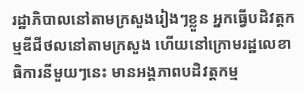រដ្ឋាភិបាលនៅតាមក្រសួងរៀងៗខ្លួន អ្នកធ្វើបដិវត្តកម្មឌីជីថលនៅតាមក្រសួង ហើយនៅក្រោមរដ្ឋលេខាធិការនីមួយៗនេះ មានអង្គភាពបដិវត្តកម្ម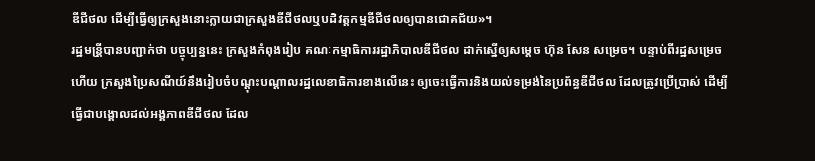ឌីជីថល ដើម្បីធ្វើឲ្យក្រសួងនោះក្លាយជាក្រសួងឌីជីថលឬបដិវត្តកម្មឌីជីថលឲ្យបានជោគជ័យ»។
រដ្ឋមន្រី្តបានបញ្ជាក់ថា បច្ចុប្បន្ននេះ ក្រសួងកំពុងរៀប គណៈកម្មាធិការរដ្ឋាភិបាលឌីជីថល ដាក់ស្នើឲ្យសម្ដេច ហ៊ុន សែន សម្រេច។ បន្ទាប់ពីរដ្ឋសម្រេចហើយ ក្រសួងប្រៃសណីយ៍នឹងរៀបចំបណ្ដុះបណ្ដាលរដ្ឋលេខាធិការខាងលើនេះ ឲ្យចេះធ្វើការនិងយល់ទម្រង់នៃប្រព័ន្ធឌីជីថល ដែលត្រូវប្រើប្រាស់ ដើម្បីធ្វើជាបង្គោលដល់អង្គភាពឌីជីថល ដែល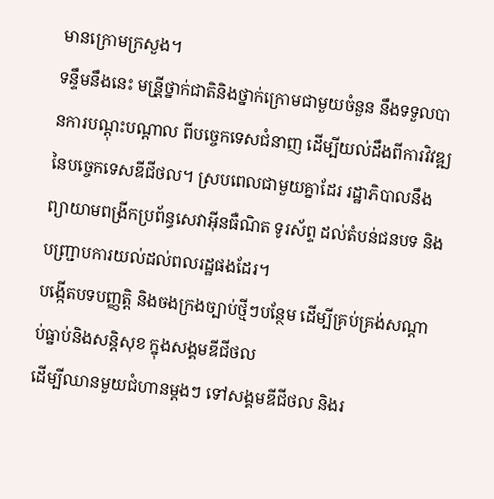មានក្រោមក្រសួង។
ទន្ទឹមនឹងនេះ មន្រី្តថ្នាក់ជាតិនិងថ្នាក់ក្រោមជាមួយចំនួន នឹងទទួលបានការបណ្ដុះបណ្ដាល ពីបច្ចេកទេសជំនាញ ដើម្បីយល់ដឹងពីការវិវឌ្ឍនៃបច្ចេកទេសឌីជីថល។ ស្របពេលជាមួយគ្នាដែរ រដ្ឋាភិបាលនឹងព្យាយាមពង្រីកប្រព័ន្ធសេវាអ៊ីនធឺណិត ទូរស័ព្ទ ដល់តំបន់ជនបទ និងបញ្ជា្របការយល់ដល់ពលរដ្ឋផងដែរ។
បង្កើតបទបញ្ញត្តិ និងចងក្រងច្បាប់ថ្មីៗបន្ថែម ដើម្បីគ្រប់គ្រង់សណ្ដាប់ធ្នាប់និងសន្តិសុខ ក្នុងសង្គមឌីជីថល
ដើម្បីឈានមួយជំហានម្ដងៗ ទៅសង្គមឌីជីថល និងរ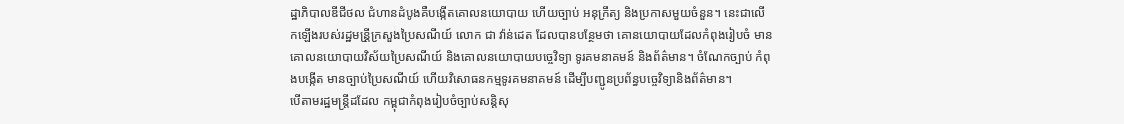ដ្ឋាភិបាលឌីជីថល ជំហានដំបូងគឺបង្កើតគោលនយោបាយ ហើយច្បាប់ អនុក្រឹត្យ និងប្រកាសមួយចំនួន។ នេះជាលើកឡើងរបស់រដ្ឋមន្រី្តក្រសួងប្រៃសណីយ៍ លោក ជា វ៉ាន់ដេត ដែលបានបន្ថែមថា គោនយោបាយដែលកំពុងរៀបចំ មានគោលនយោបាយវិស័យប្រៃសណីយ៍ និងគោលនយោបាយបច្ចេវិទ្យា ទូរគមនាគមន៍ និងព័ត៌មាន។ ចំណែកច្បាប់ កំពុងបង្កើត មានច្បាប់ប្រៃសណីយ៍ ហើយវិសោធនកម្មទូរគមនាគមន៍ ដើម្បីបញ្ជូនប្រព័ន្ធបច្ចេវិទ្យានិងព័ត៌មាន។
បើតាមរដ្ឋមន្រ្តីដដែល កម្ពុជាកំពុងរៀបចំច្បាប់សន្តិសុ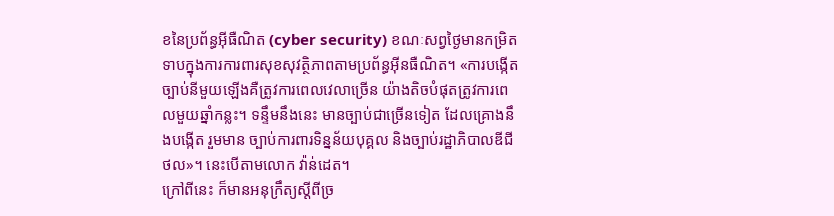ខនៃប្រព័ន្ធអ៊ីធឺណិត (cyber security) ខណៈសព្វថ្ងៃមានកម្រិតទាបក្នុងការការពារសុខសុវត្ថិភាពតាមប្រព័ន្ធអ៊ីនធឺណិត។ «ការបង្កើតច្បាប់នីមួយឡើងគឺត្រូវការពេលវេលាច្រើន យ៉ាងតិចបំផុតត្រូវការពេលមួយឆ្នាំកន្លះ។ ទន្ទឹមនឹងនេះ មានច្បាប់ជាច្រើនទៀត ដែលគ្រោងនឹងបង្កើត រួមមាន ច្បាប់ការពារទិន្នន័យបុគ្គល និងច្បាប់រដ្ឋាភិបាលឌីជីថល»។ នេះបើតាមលោក វ៉ាន់ដេត។
ក្រៅពីនេះ ក៏មានអនុក្រឹត្យស្ដីពីច្រ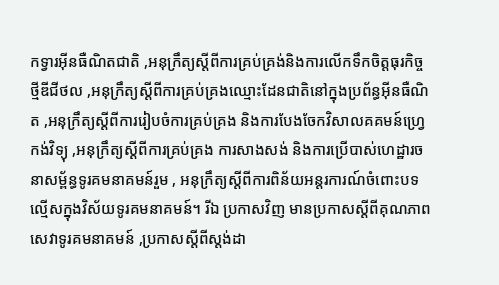កទ្វារអ៊ីនធឺណិតជាតិ ,អនុក្រឹត្យស្ដីពីការគ្រប់គ្រង់និងការលើកទឹកចិត្តធុរកិច្ចថ្មីឌីជីថល ,អនុក្រឹត្យស្ដីពីការគ្រប់គ្រងឈ្មោះដែនជាតិនៅក្នុងប្រព័ន្ធអ៊ីនធឺណិត ,អនុក្រឹត្យស្ដីពីការរៀបចំការគ្រប់គ្រង និងការបែងចែកវិសាលគគមន៍ហ្រ្វេកង់វិទ្យុ ,អនុក្រឹត្យស្ដីពីការគ្រប់គ្រង ការសាងសង់ និងការប្រើបាស់ហេដ្ឋារចនាសម្ព័ន្ធទូរគមនាគមន៍រួម , អនុក្រឹត្យស្ដីពីការពិន័យអន្តរការណ៍ចំពោះបទល្មើសក្នុងវិស័យទូរគមនាគមន៍។ រីឯ ប្រកាសវិញ មានប្រកាសស្ដីពីគុណភាពសេវាទូរគមនាគមន៍ ,ប្រកាសស្ដីពីស្ដង់ដា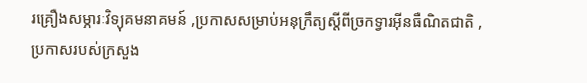រគ្រឿងសម្ភារៈវិទ្យុគមនាគមន៍ ,ប្រកាសសម្រាប់អនុក្រឹត្យស្ដីពីច្រកទ្វារអ៊ីនធឺណិតជាតិ ,ប្រកាសរបស់ក្រសួង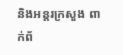និងអន្តរក្រសួង ពាក់ព័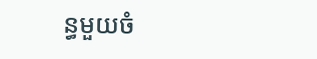ន្ធមួយចំ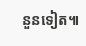នួនទៀត៕